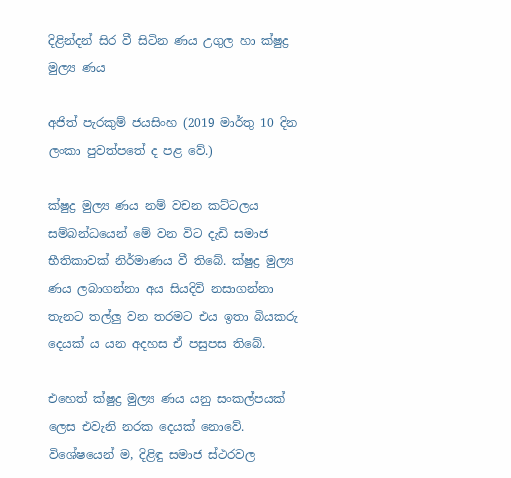දිළින්දන් සිර වී සිටින ණය උගුල හා ක්ෂුද්‍ර‍ මුල්‍ය ණය

අජිත් පැරකුම් ජයසිංහ (2019 මාර්තු 10 දින ලංකා පුවත්පතේ ද පළ වේ.)

ක්ෂුද්‍ර මුල්‍ය ණය නම් වචන කට්ටලය සම්බන්ධයෙන් මේ වන විට දැඩි සමාජ භීතිකාවක් නිර්මාණය වී තිබේ. ක්ෂුද්‍ර මුල්‍ය ණය ලබාගන්නා අය සියදිවි නසාගන්නා තැනට තල්ලු වන තරමට එය ඉතා බියකරු දෙයක් ය යන අදහස ඒ පසුපස තිබේ.

එහෙත් ක්ෂුද්‍ර මුල්‍ය ණය යනු සංකල්පයක් ලෙස එවැනි නරක දෙයක් නොවේ. විශේෂයෙන් ම, දිළිඳු සමාජ ස්ථරවල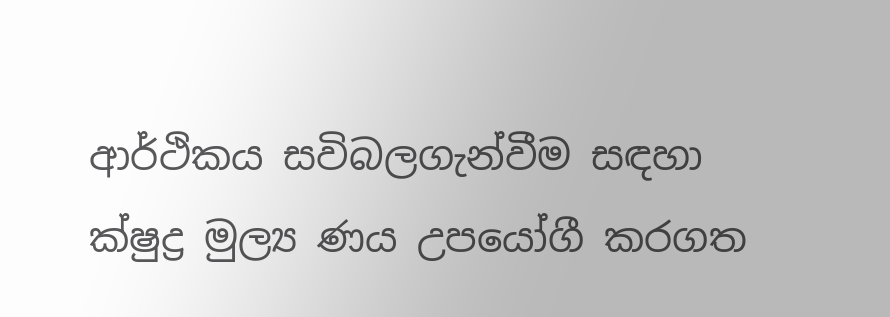ආර්ථිකය සවිබලගැන්වීම සඳහා ක්ෂුද්‍ර මුල්‍ය ණය උපයෝගී කරගත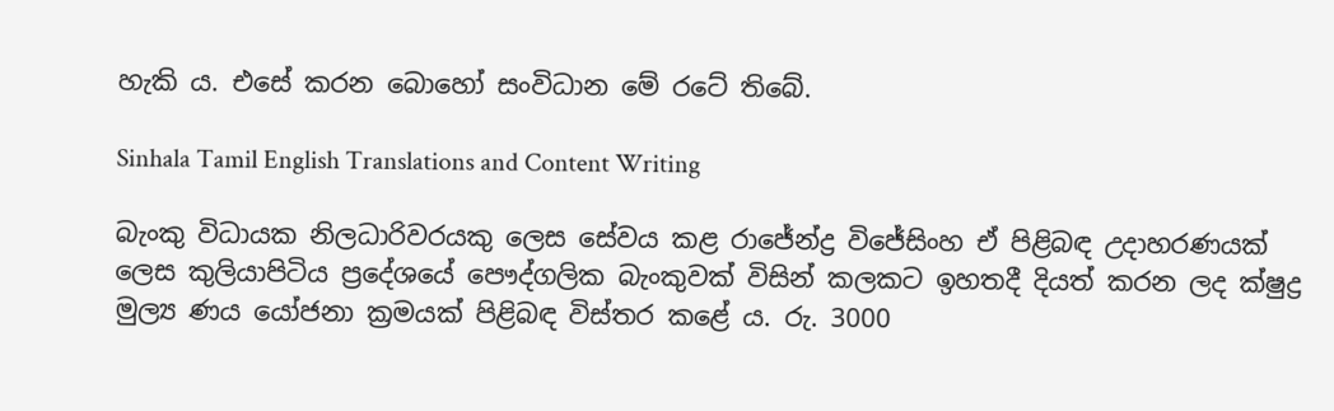හැකි ය. එසේ කරන බොහෝ සංවිධාන මේ රටේ තිබේ.

Sinhala Tamil English Translations and Content Writing

බැංකු විධායක නිලධාරිවරයකු ලෙස සේවය කළ රාජේන්ද්‍ර විජේසිංහ ඒ පිළිබඳ උදාහරණයක් ලෙස කුලියාපිටිය ප්‍රදේශයේ පෞද්ගලික බැංකුවක් විසින් කලකට ඉහතදී දියත් කරන ලද ක්ෂුද්‍ර මුල්‍ය ණය යෝජනා ක්‍රමයක් පිළිබඳ විස්තර කළේ ය. රු. 3000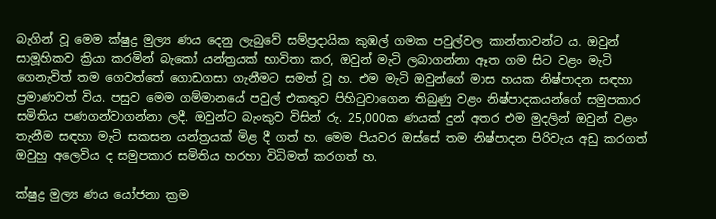බැගින් වූ මෙම ක්ෂුද්‍ර මුල්‍ය ණය දෙනු ලැබුවේ සම්ප්‍රදායික කුඹල් ගමක පවුල්වල කාන්තාවන්ට ය. ඔවුන් සාමූහිකව ක්‍රියා කරමින් බැකෝ යන්ත්‍රයක් භාවිතා කර, ඔවුන් මැටි ලබාගන්නා ඈත ගම සිට වළං මැටි ගෙනැවිත් තම ගෙවත්තේ ගොඩගසා ගැනීමට සමත් වූ හ. එම මැටි ඔවුන්ගේ මාස හයක නිෂ්පාදන සඳහා ප්‍රමාණවත් විය. පසුව මෙම ගම්මානයේ පවුල් එකතුව පිහිටුවාගෙන තිබුණු වළං නිෂ්පාදකයන්ගේ සමුපකාර සමිතිය පණගන්වාගන්නා ලදී. ඔවුන්ට බැංකුව විසින් රු. 25,000ක ණයක් දුන් අතර එම මුදලින් ඔවුන් වළං තැනීම සඳහා මැටි සකසන යන්ත්‍රයක් මිළ දී ගත් හ. මෙම පියවර ඔස්සේ තම නිෂ්පාදන පිරිවැය අඩු කරගත් ඔවුහු අලෙවිය ද සමුපකාර සමිතිය හරහා විධිමත් කරගත් හ.

ක්ෂුද්‍ර මුල්‍ය ණය යෝජනා ක්‍රම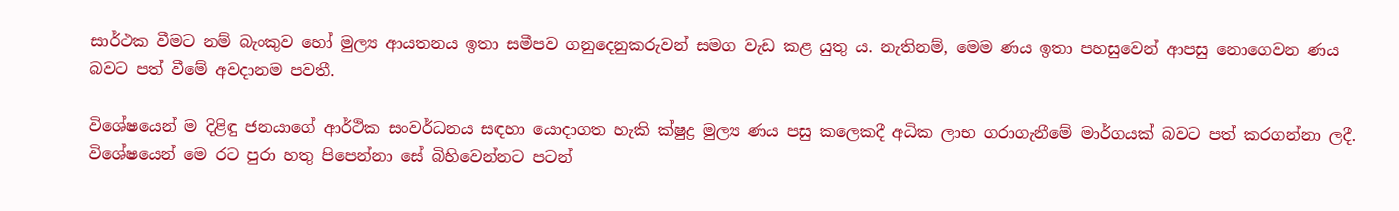සාර්ථක වීමට නම් බැංකුව හෝ මුල්‍ය ආයතනය ඉතා සමීපව ගනුදෙනුකරුවන් සමග වැඩ කළ යුතු ය. නැතිනම්, මෙම ණය ඉතා පහසුවෙන් ආපසු නොගෙවන ණය බවට පත් වීමේ අවදානම පවතී.

විශේෂයෙන් ම දිළිඳු ජනයාගේ ආර්ථික සංවර්ධනය සඳහා යොදාගත හැකි ක්ෂුද්‍ර මුල්‍ය ණය පසු කලෙකදී අධික ලාභ ගරාගැනීමේ මාර්ගයක් බවට පත් කරගන්නා ලදී. විශේෂයෙන් මෙ රට පුරා හතු පිපෙන්නා සේ බිහිවෙන්නට පටන්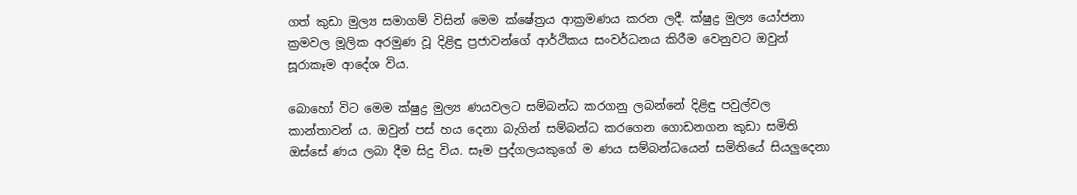ගත් කුඩා මුල්‍ය සමාගම් විසින් මෙම ක්ෂේත්‍රය ආක්‍රමණය කරන ලදී. ක්ෂුද්‍ර මුල්‍ය යෝජනා ක්‍රමවල මූලික අරමුණ වූ දිළිඳු ප්‍රජාවන්ගේ ආර්ථිකය සංවර්ධනය කිරීම වෙනුවට ඔවුන් සූරාකෑම ආදේශ විය.

බොහෝ විට මෙම ක්ෂුද්‍ර මුල්‍ය ණයවලට සම්බන්ධ කරගනු ලබන්නේ දිළිඳු පවුල්වල කාන්තාවන් ය. ඔවුන් පස් හය දෙනා බැගින් සම්බන්ධ කරගෙන ගොඩනගන කුඩා සමිති ඔස්සේ ණය ලබා දීම සිදු විය. සෑම පුද්ගලයකුගේ ම ණය සම්බන්ධයෙන් සමිතියේ සියලුදෙනා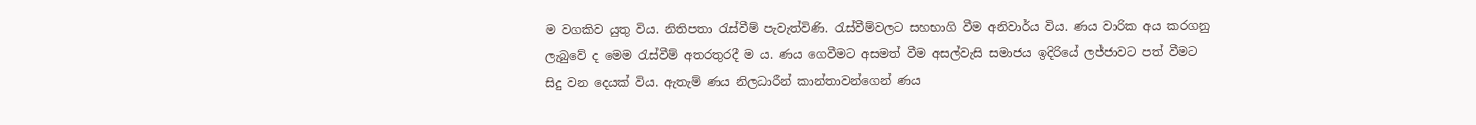ම වගකිව යුතු විය. නිතිපතා රැස්වීම් පැවැත්විණි. රැස්වීම්වලට සහභාගි වීම අනිවාර්ය විය. ණය වාරික අය කරගනු ලැබුවේ ද මෙම රැස්වීම් අතරතුරදී ම ය. ණය ගෙවීමට අසමත් වීම අසල්වැසි සමාජය ඉදිරියේ ලජ්ජාවට පත් වීමට සිදු වන දෙයක් විය. ඇතැම් ණය නිලධාරීන් කාන්තාවන්ගෙන් ණය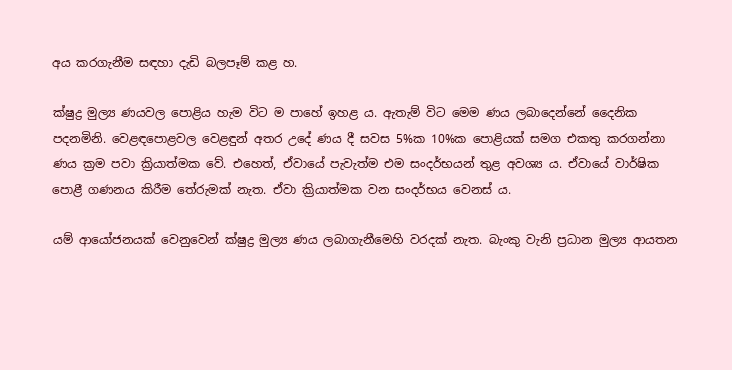අය කරගැනීම සඳහා දැඩි බලපෑම් කළ හ.

ක්ෂුද්‍ර මුල්‍ය ණයවල පොළිය හැම විට ම පාහේ ඉහළ ය. ඇතැම් විට මෙම ණය ලබාදෙන්නේ දෛනික පදනමිනි. වෙළඳපොළවල වෙළඳුන් අතර උදේ ණය දී සවස 5%ක 10%ක පොළියක් සමග එකතු කරගන්නා ණය ක්‍රම පවා ක්‍රියාත්මක වේ. එහෙත්, ඒවායේ පැවැත්ම එම සංදර්භයන් තුළ අවශ්‍ය ය. ඒවායේ වාර්ෂික පොළී ගණනය කිරීම තේරුමක් නැත. ඒවා ක්‍රියාත්මක වන සංදර්භය වෙනස් ය.

යම් ආයෝජනයක් වෙනුවෙන් ක්ෂුද්‍ර මුල්‍ය ණය ලබාගැනීමෙහි වරදක් නැත. බැංකු වැනි ප්‍රධාන මුල්‍ය ආයතන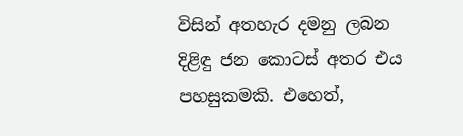විසින් අතහැර දමනු ලබන දිළිඳු ජන කොටස් අතර එය පහසුකමකි. එහෙත්,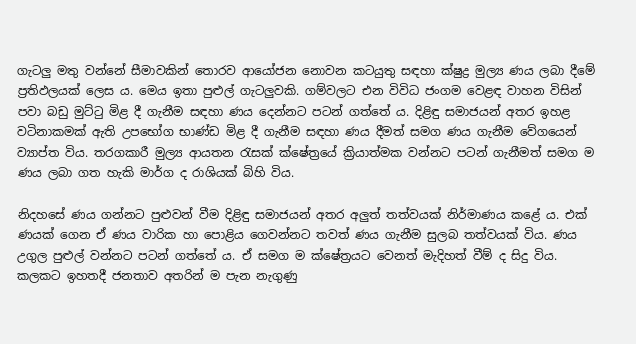ගැටලු මතු වන්නේ සීමාවකින් තොරව ආයෝජන නොවන කටයුතු සඳහා ක්ෂුද්‍ර මුල්‍ය ණය ලබා දීමේ ප්‍රතිඵලයක් ලෙස ය. මෙය ඉතා පුළුල් ගැටලුවකි. ගම්වලට එන විවිධ ජංගම වෙළඳ වාහන විසින් පවා බඩු මුට්ටු මිළ දී ගැනීම සඳහා ණය දෙන්නට පටන් ගත්තේ ය. දිළිඳු සමාජයන් අතර ඉහළ වටිනාකමක් ඇති උපභෝග භාණ්ඩ මිළ දී ගැනීම සඳහා ණය දීමත් සමග ණය ගැනීම වේගයෙන් ව්‍යාප්ත විය. තරගකාරී මුල්‍ය ආයතන රැසක් ක්ෂේත්‍රයේ ක්‍රියාත්මක වන්නට පටන් ගැනීමත් සමග ම ණය ලබා ගත හැකි මාර්ග ද රාශියක් බිහි විය.

නිදහසේ ණය ගන්නට පුළුවන් වීම දිළිඳු සමාජයන් අතර අලුත් තත්වයක් නිර්මාණය කළේ ය. එක් ණයක් ගෙන ඒ ණය වාරික හා පොළිය ගෙවන්නට තවත් ණය ගැනීම සුලබ තත්වයක් විය. ණය උගුල පුළුල් වන්නට පටන් ගත්තේ ය. ඒ සමග ම ක්ෂේත්‍රයට වෙනත් මැදිහත් වීම් ද සිදු විය. කලකට ඉහතදී ජනතාව අතරින් ම පැන නැගුණු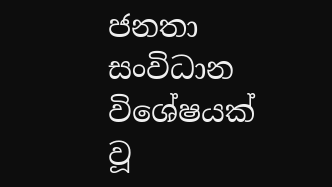ජනතා සංවිධාන විශේෂයක් වූ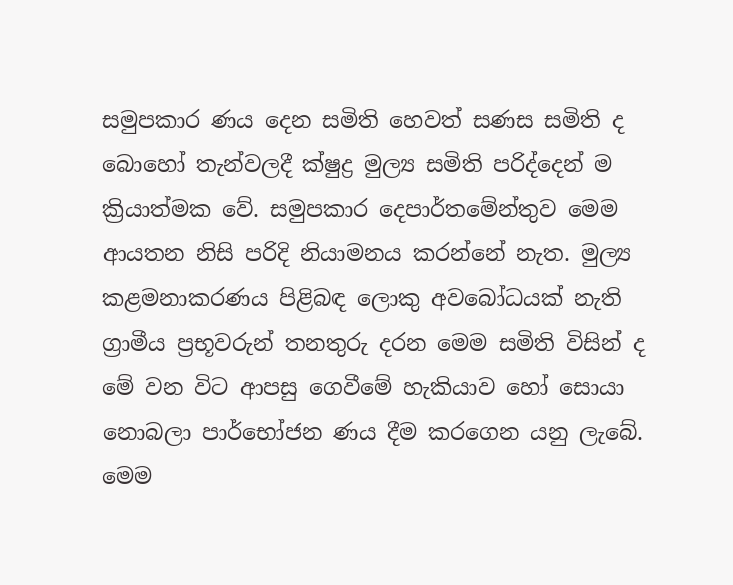සමුපකාර ණය දෙන සමිති හෙවත් සණස සමිති ද බොහෝ තැන්වලදී ක්ෂුද්‍ර‍ මුල්‍ය සමිති පරිද්දෙන් ම ක්‍රියාත්මක වේ. සමුපකාර දෙපාර්තමේන්තුව මෙම ආයතන නිසි පරිදි නියාමනය කරන්නේ නැත. මුල්‍ය කළමනාකරණය පිළිබඳ ලොකු අවබෝධයක් නැති ග්‍රාමීය ප්‍ර‍භූවරුන් තනතුරු දරන මෙම සමිති විසින් ද මේ වන විට ආපසු ගෙවීමේ හැකියාව හෝ සොයා නොබලා පාර්භෝජන ණය දීම කරගෙන යනු ලැබේ. මෙම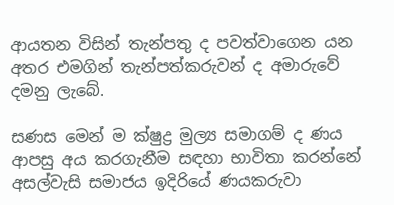ආයතන විසින් තැන්පතු ද පවත්වාගෙන යන අතර එමගින් තැන්පත්කරුවන් ද අමාරුවේ දමනු ලැබේ.

සණස මෙන් ම ක්ෂුද්‍ර‍ මුල්‍ය සමාගම් ද ණය ආපසු අය කරගැනීම සඳහා භාවිතා කරන්නේ අසල්වැසි සමාජය ඉදිරියේ ණයකරුවා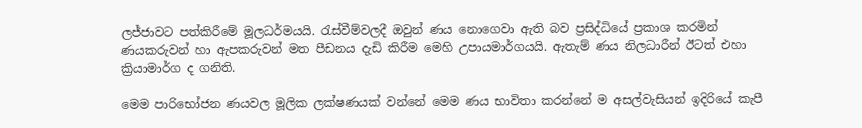ලජ්ජාවට පත්කිරීමේ මූලධර්මයයි. රැස්වීම්වලදී ඔවුන් ණය නොගෙවා ඇති බව ප්‍ර‍සිද්ධියේ ප්‍ර‍කාශ කරමින් ණයකරුවන් හා ඇපකරුවන් මත පීඩනය දැඩි කිරීම මෙහි උපායමාර්ගයයි. ඇතැම් ණය නිලධාරීන් ඊටත් එහා ක්‍රියාමාර්ග ද ගනිති.

මෙම පාරිභෝජන ණයවල මූලික ලක්ෂණයක් වන්නේ මෙම ණය භාවිතා කරන්නේ ම අසල්වැසියන් ඉදිරියේ කැපී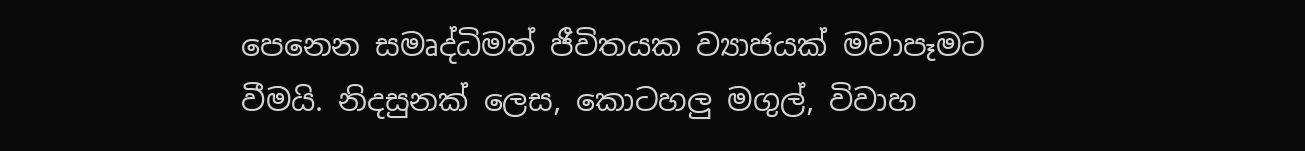පෙනෙන සමෘද්ධිමත් ජීවිතයක ව්‍යාජයක් මවාපෑමට වීමයි. නිදසුනක් ලෙස, කොටහලු මගුල්, විවාහ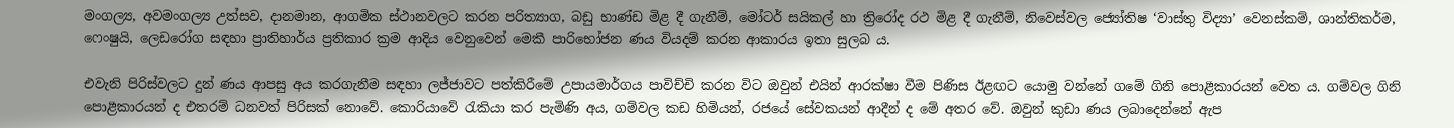මංගල්‍ය, අවමංගල්‍ය උත්සව, දානමාන, ආගමික ස්ථානවලට කරන පරිත්‍යාග, බඩු භාණ්ඩ මිළ දී ගැනීම්, මෝටර් සයිකල් හා ත්‍රිරෝද රථ මිළ දී ගැනීම්, නිවෙස්වල ජ්‍යෝතිෂ ‘වාස්තු විද්‍යා’ වෙනස්කම්, ශාන්තිකර්ම, ෆෙංෂුයි, ලෙඩරෝග සඳහා ප්‍රාතිහාර්ය ප්‍ර‍තිකාර ක්‍ර‍ම ආදිය වෙනුවෙන් මෙකී පාරිභෝජන ණය වියදම් කරන ආකාරය ඉතා සුලබ ය.

එවැනි පිරිස්වලට දුන් ණය ආපසු අය කරගැනීම සඳහා ලජ්ජාවට පත්කිරීමේ උපායමාර්ගය පාවිච්චි කරන විට ඔවුන් එයින් ආරක්ෂා වීම පිණිස ඊළඟට යොමු වන්නේ ගමේ ගිනි පොළීකාරයන් වෙත ය. ගම්වල ගිනි පොළීකාරයන් ද එතරම් ධනවත් පිරිසක් නොවේ. කොරියාවේ රැකියා කර පැමිණි අය, ගම්වල කඩ හිමියන්, රජයේ සේවකයන් ආදීන් ද මේ අතර වේ. ඔවුන් කුඩා ණය ලබාදෙන්නේ ඇප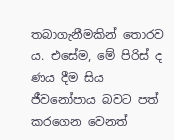තබාගැනීමකින් තොරව ය. එසේම, මේ පිරිස් ද ණය දීම සිය ජීවනෝපාය බවට පත් කරගෙන වෙනත්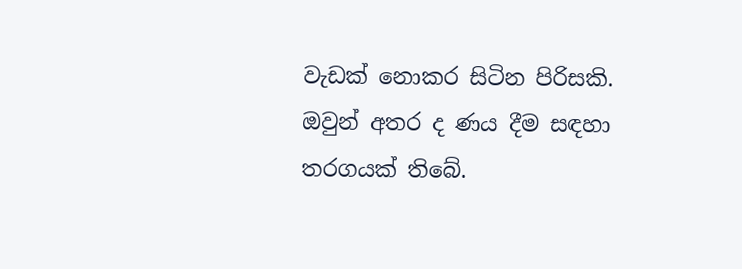වැඩක් නොකර සිටින පිරිසකි. ඔවුන් අතර ද ණය දීම සඳහා තරගයක් තිබේ.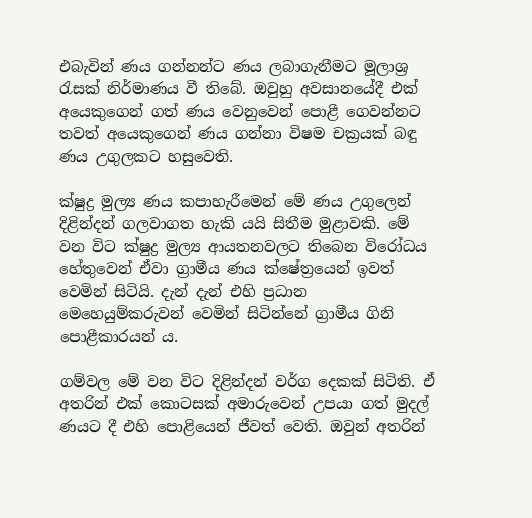එබැවින් ණය ගන්නන්ට ණය ලබාගැනීමට මූලාශ්‍ර‍ රැසක් නිර්මාණය වී තිබේ. ඔවුහු අවසානයේදී එක් අයෙකුගෙන් ගත් ණය වෙනුවෙන් පොළී ගෙවන්නට තවත් අයෙකුගෙන් ණය ගන්නා විෂම චක්‍ර‍යක් බඳු ණය උගුලකට හසුවෙති.

ක්ෂුද්‍ර‍ මුල්‍ය ණය කපාහැරීමෙන් මේ ණය උගුලෙන් දිළින්දන් ගලවාගත හැකි යයි සිතීම මුළාවකි. මේ වන විට ක්ෂුද්‍ර‍ මුල්‍ය ආයතනවලට තිබෙන විරෝධය හේතුවෙන් ඒවා ග්‍රාමීය ණය ක්ෂේත්‍රයෙන් ඉවත් වෙමින් සිටියි. දැන් දැන් එහි ප්‍ර‍ධාන මෙහෙයුම්කරුවන් වෙමින් සිටින්නේ ග්‍රාමීය ගිනි පොළීකාරයන් ය.

ගම්වල මේ වන විට දිළින්දන් වර්ග දෙකක් සිටිති. ඒ අතරින් එක් කොටසක් අමාරුවෙන් උපයා ගත් මුදල් ණයට දී එහි පොළියෙන් ජීවත් වෙති. ඔවුන් අතරින්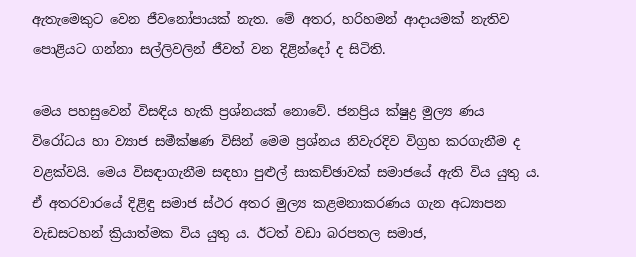ඇතැමෙකුට වෙන ජීවනෝපායක් නැත. මේ අතර, හරිහමන් ආදායමක් නැතිව පොළියට ගන්නා සල්ලිවලින් ජීවත් වන දිළින්දෝ ද සිටිති.

මෙය පහසුවෙන් විසඳිය හැකි ප්‍ර‍ශ්නයක් නොවේ. ජනප්‍රිය ක්ෂුද්‍ර‍ මුල්‍ය ණය විරෝධය හා ව්‍යාජ සමීක්ෂණ විසින් මෙම ප්‍ර‍ශ්නය නිවැරදිව විග්‍ර‍හ කරගැනීම ද වළක්වයි. මෙය විසඳාගැනීම සඳහා පුළුල් සාකච්ඡාවක් සමාජයේ ඇති විය යුතු ය. ඒ අතරවාරයේ දිළිඳු සමාජ ස්ථර අතර මුල්‍ය කළමනාකරණය ගැන අධ්‍යාපන වැඩසටහන් ක්‍රියාත්මක විය යුතු ය. ඊටත් වඩා බරපතල සමාජ,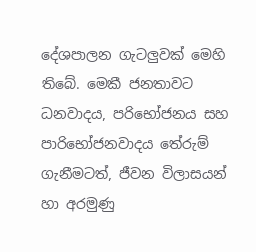දේශපාලන ගැටලුවක් මෙහි තිබේ. මෙකී ජනතාවට ධනවාදය, පරිභෝජනය සහ පාරිභෝජනවාදය තේරුම් ගැනීමටත්, ජීවන විලාසයන් හා අරමුණු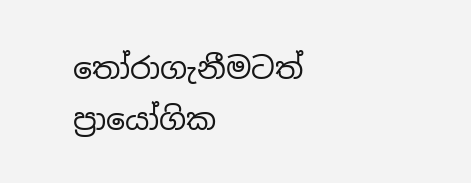තෝරාගැනීමටත් ප්‍රායෝගික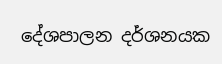දේශපාලන දර්ශනයක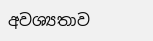අවශ්‍යතාව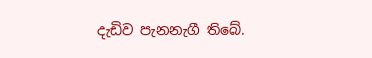දැඩිව පැනනැගී තිබේ.